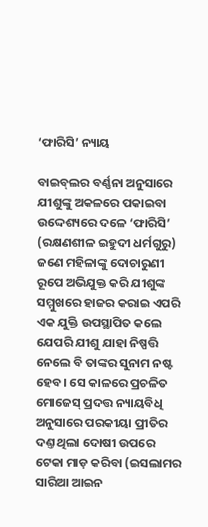‘ଫାରିସି’ ନ୍ୟାୟ

ବାଇବ୍‌ଲର ବର୍ଣ୍ଣନା ଅନୁସାରେ ଯୀଶୁଙ୍କୁ ଅକଳରେ ପକାଇବା ଉଦ୍ଦେଶ୍ୟରେ ଦଳେ ‘ଫାରିସି’ (ରକ୍ଷଣଶୀଳ ଇହୁଦୀ ଧର୍ମଗୁରୁ) ଜଣେ ମହିଳାଙ୍କୁ ଦୋଚାରୁଣୀ ରୂପେ ଅଭିଯୁକ୍ତ କରି ଯୀଶୁଙ୍କ ସମ୍ମୁଖରେ ହାଜର କରାଇ ଏପରି ଏକ ଯୁକ୍ତି ଉପସ୍ଥାପିତ କଲେ ଯେପରି ଯୀଶୁ ଯାହା ନିଷ୍ପତ୍ତି ନେଲେ ବି ତାଙ୍କର ସୁନାମ ନଷ୍ଟ ହେବ। ସେ କାଳରେ ପ୍ରଚଳିତ ମୋଜେସ୍‌ ପ୍ରଦତ୍ତ ନ୍ୟାୟବିଧି ଅନୁସାରେ ପରକୀୟା ପ୍ରୀତିର ଦଣ୍ତ ଥିଲା ଦୋଷୀ ଉପରେ ଟେକା ମାଡ଼ କରିବା (ଇସଲାମର ସାରିଆ ଆଇନ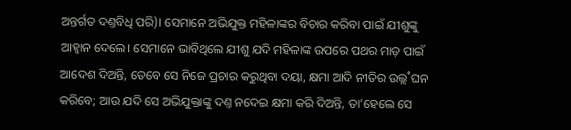ଅନ୍ତର୍ଗତ ଦଣ୍ତବିଧି ପରି)। ସେମାନେ ଅଭିଯୁକ୍ତ ମହିଳାଙ୍କର ବିଚାର କରିବା ପାଇଁ ଯୀଶୁଙ୍କୁ ଆହ୍ବାନ ଦେଲେ। ସେମାନେ ଭାବିଥିଲେ ଯୀଶୁ ଯଦି ମହିଳାଙ୍କ ଉପରେ ପଥର ମାଡ଼ ପାଇଁ ଆଦେଶ ଦିଅନ୍ତି, ତେବେ ସେ ନିଜେ ପ୍ରଚାର କରୁଥିବା ଦୟା, କ୍ଷମା ଆଦି ନୀତିର ଉଲ୍ଲ˚ଘନ କରିବେ; ଆଉ ଯଦି ସେ ଅଭିଯୁକ୍ତାଙ୍କୁ ଦଣ୍ତ ନଦେଇ କ୍ଷମା କରି ଦିଅନ୍ତି, ତା’ହେଲେ ସେ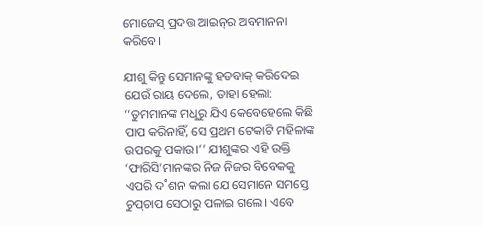ମୋଜେସ୍‌ ପ୍ରଦତ୍ତ ଆଇନ୍‌ର ଅବମାନନା କରିବେ।

ଯୀଶୁ କିନ୍ତୁ ସେମାନଙ୍କୁ ହତବାକ୍‌ କରିଦେଇ ଯେଉଁ ରାୟ ଦେଲେ, ତାହା ହେଲା: ‘‘ତୁମମାନଙ୍କ ମଧୢରୁ ଯିଏ କେବେହେଲେ କିଛି ପାପ କରିନାହିଁ, ସେ ପ୍ରଥମ ଟେକାଟି ମହିଳାଙ୍କ ଉପରକୁ ପକାଉ।’’ ଯୀଶୁଙ୍କର ଏହି ଉକ୍ତି ‘ଫାରିସି’ମାନଙ୍କର ନିଜ ନିଜର ବିବେକକୁ ଏପରି ଦ˚ଶନ କଲା ଯେ ସେମାନେ ସମସ୍ତେ ଚୁପ୍‌ଚାପ ସେଠାରୁ ପଳାଇ ଗଲେ। ଏବେ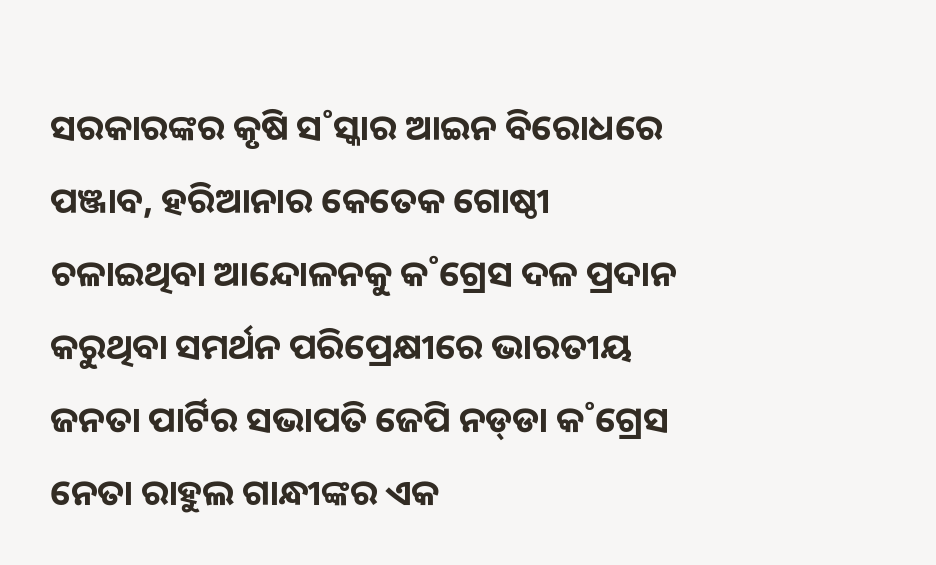ସରକାରଙ୍କର କୃଷି ସ˚ସ୍କାର ଆଇନ ବିରୋଧରେ ପଞ୍ଜାବ, ହରିଆନାର କେତେକ ଗୋଷ୍ଠୀ ଚଳାଇଥିବା ଆନ୍ଦୋଳନକୁ କ˚ଗ୍ରେସ ଦଳ ପ୍ରଦାନ କରୁଥିବା ସମର୍ଥନ ପରିପ୍ରେକ୍ଷୀରେ ଭାରତୀୟ ଜନତା ପାର୍ଟିର ସଭାପତି ଜେପି ନଡ୍‌ଡା କ˚ଗ୍ରେସ ନେତା ରାହୁଲ ଗାନ୍ଧୀଙ୍କର ଏକ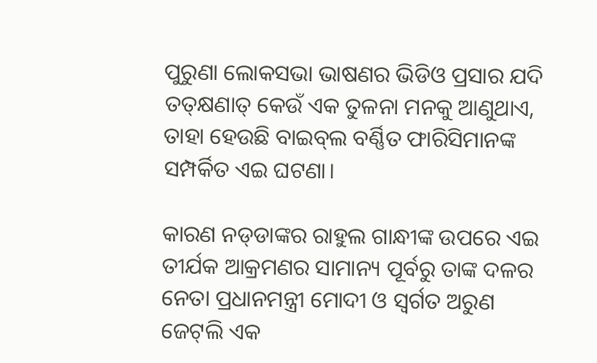ପୁରୁଣା ଲୋକସଭା ଭାଷଣର ଭିଡିଓ ପ୍ରସାର ଯଦି ତତ୍‌କ୍ଷଣାତ୍‌ କେଉଁ ଏକ ତୁଳନା ମନକୁ ଆଣୁଥାଏ, ତାହା ହେଉଛି ବାଇବ୍‌ଲ ବର୍ଣ୍ଣିତ ଫାରିସିମାନଙ୍କ ସମ୍ପର୍କିତ ଏଇ ଘଟଣା।

କାରଣ ନଡ୍‌ଡାଙ୍କର ରାହୁଲ ଗାନ୍ଧୀଙ୍କ ଉପରେ ଏଇ ତୀର୍ଯକ ଆକ୍ରମଣର ସାମାନ୍ୟ ପୂର୍ବରୁ ତାଙ୍କ ଦଳର ନେତା ପ୍ରଧାନମନ୍ତ୍ରୀ ମୋଦୀ ଓ ସ୍ବର୍ଗତ ଅରୁଣ ଜେଟ୍‌ଲି ଏକ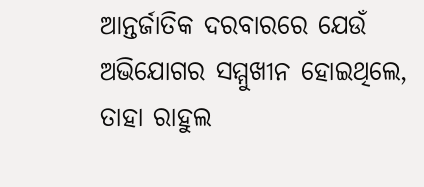ଆନ୍ତର୍ଜାତିକ ଦରବାରରେ ଯେଉଁ ଅଭିଯୋଗର ସମ୍ମୁଖୀନ ହୋଇଥିଲେ, ତାହା ରାହୁଲ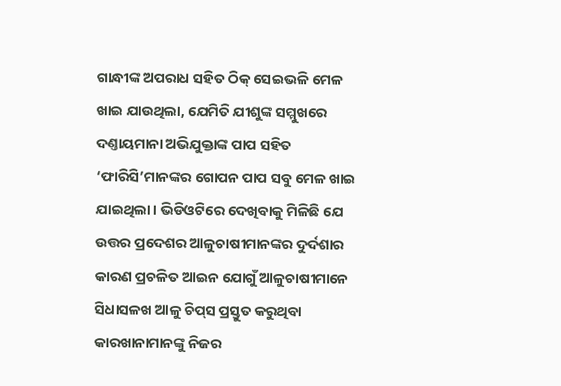ଗାନ୍ଧୀଙ୍କ ଅପରାଧ ସହିତ ଠିକ୍‌ ସେଇଭଳି ମେଳ ଖାଇ ଯାଉଥିଲା, ଯେମିତି ଯୀଶୁଙ୍କ ସମ୍ମୁଖରେ ଦଣ୍ତାୟମାନା ଅଭିଯୁକ୍ତାଙ୍କ ପାପ ସହିତ ‘ଫାରିସି’ମାନଙ୍କର ଗୋପନ ପାପ ସବୁ ମେଳ ଖାଇ ଯାଇଥିଲା। ଭିଡିଓଟିରେ ଦେଖିବାକୁ ମିଳିଛି ଯେ ଉତ୍ତର ପ୍ରଦେଶର ଆଳୁଚାଷୀମାନଙ୍କର ଦୁର୍ଦଶାର କାରଣ ପ୍ରଚଳିତ ଆଇନ ଯୋଗୁଁ ଆଳୁଚାଷୀମାନେ ସିଧାସଳଖ ଆଳୁ ଚିପ୍‌ସ ପ୍ରସ୍ତୁତ କରୁଥିବା କାରଖାନାମାନଙ୍କୁ ନିଜର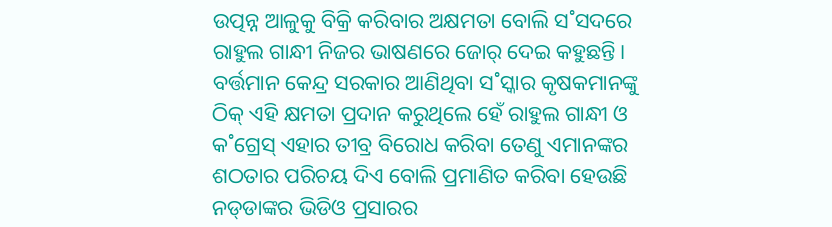ଉତ୍ପନ୍ନ ଆଳୁକୁ ବିକ୍ରି କରିବାର ଅକ୍ଷମତା ବୋଲି ସ˚ସଦରେ ରାହୁଲ ଗାନ୍ଧୀ ନିଜର ଭାଷଣରେ ଜୋର‌୍‌ ଦେଇ କହୁଛନ୍ତି। ବର୍ତ୍ତମାନ କେନ୍ଦ୍ର ସରକାର ଆଣିଥିବା ସ˚ସ୍କାର କୃଷକମାନଙ୍କୁ ଠିକ୍‌ ଏହି କ୍ଷମତା ପ୍ରଦାନ କରୁଥିଲେ ହେଁ ରାହୁଲ ଗାନ୍ଧୀ ଓ କ˚ଗ୍ରେସ୍‌ ଏହାର ତୀବ୍ର ବିରୋଧ କରିବା ତେଣୁ ଏମାନଙ୍କର ଶଠତାର ପରିଚୟ ଦିଏ ବୋଲି ପ୍ରମାଣିତ କରିବା ହେଉଛି ନଡ୍‌ଡାଙ୍କର ଭିଡିଓ ପ୍ରସାରର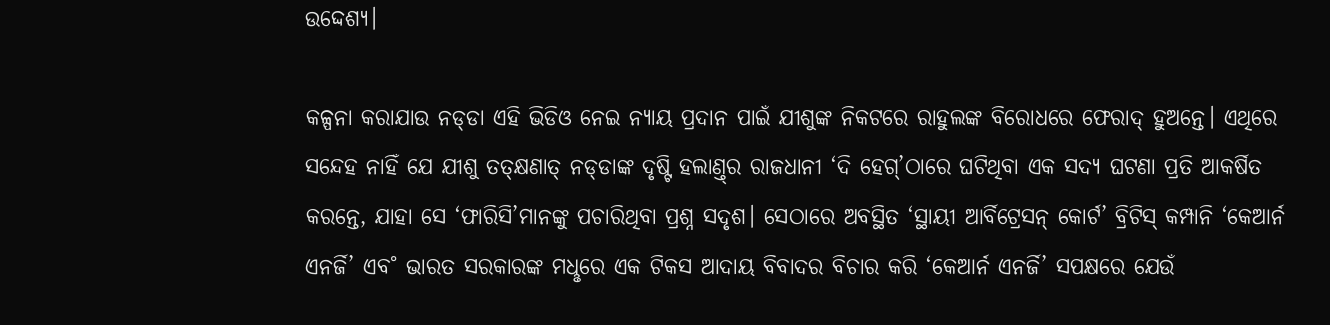ଉଦ୍ଦେଶ୍ୟ।

କଳ୍ପନା କରାଯାଉ ନଡ୍‌ଡା ଏହି ଭିଡିଓ ନେଇ ନ୍ୟାୟ ପ୍ରଦାନ ପାଇଁ ଯୀଶୁଙ୍କ ନିକଟରେ ରାହୁଲଙ୍କ ବିରୋଧରେ ଫେରାଦ୍‌ ହୁଅନ୍ତେ। ଏଥିରେ ସନ୍ଦେହ ନାହିଁ ଯେ ଯୀଶୁ ତତ୍‌କ୍ଷଣାତ୍‌ ନଡ୍‌ଡାଙ୍କ ଦୃଷ୍ଟି ହଲାଣ୍ତ୍‌ର ରାଜଧାନୀ ‘ଦି ହେଗ୍‌’ଠାରେ ଘଟିଥିବା ଏକ ସଦ୍ୟ ଘଟଣା ପ୍ରତି ଆକର୍ଷିତ କରନ୍ତେ, ଯାହା ସେ ‘ଫାରିସି’ମାନଙ୍କୁ ପଚାରିଥିବା ପ୍ରଶ୍ନ ସଦୃଶ। ସେଠାରେ ଅବସ୍ଥିତ ‘ସ୍ଥାୟୀ ଆର୍ବିଟ୍ରେସନ୍‌ କୋର୍ଟ’ ବ୍ରିଟିସ୍‌ କମ୍ପାନି ‘କେଆର୍ନ ଏନର୍ଜି’ ଏବ˚ ଭାରତ ସରକାରଙ୍କ ମଧୢରେ ଏକ ଟିକସ ଆଦାୟ ବିବାଦର ବିଚାର କରି ‘କେଆର୍ନ ଏନର୍ଜି’ ସପକ୍ଷରେ ଯେଉଁ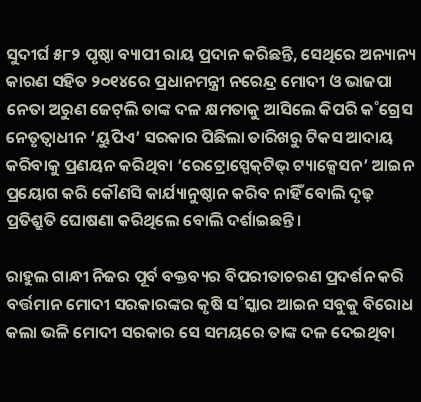ସୁଦୀର୍ଘ ୫୮୨ ପୃଷ୍ଠା ବ୍ୟାପୀ ରାୟ ପ୍ରଦାନ କରିଛନ୍ତି, ସେଥିରେ ଅନ୍ୟାନ୍ୟ କାରଣ ସହିତ ୨୦୧୪ରେ ପ୍ରଧାନମନ୍ତ୍ରୀ ନରେନ୍ଦ୍ର ମୋଦୀ ଓ ଭାଜପା ନେତା ଅରୁଣ ଜେଟ୍‌ଲି ତାଙ୍କ ଦଳ କ୍ଷମତାକୁ ଆସିଲେ କିପରି କ˚ଗ୍ରେସ ନେତୃତ୍ବାଧୀନ ‘ୟୁପିଏ’ ସରକାର ପିଛିଲା ତାରିଖରୁ ଟିକସ ଆଦାୟ କରିବାକୁ ପ୍ରଣୟନ କରିଥିବା ‘ରେଟ୍ରୋସ୍ପେକ୍‌ଟିଭ୍‌ ଟ୍ୟାକ୍ସେସନ’ ଆଇନ ପ୍ରୟୋଗ କରି କୌଣସି କାର୍ଯ୍ୟାନୁଷ୍ଠାନ କରିବ ନାହିଁ ବୋଲି ଦୃଢ଼ ପ୍ରତିଶ୍ରୁତି ଘୋଷଣା କରିଥିଲେ ବୋଲି ଦର୍ଶାଇଛନ୍ତି।

ରାହୁଲ ଗାନ୍ଧୀ ନିଜର ପୂର୍ବ ବକ୍ତବ୍ୟର ବିପରୀତାଚରଣ ପ୍ରଦର୍ଶନ କରି ବର୍ତ୍ତମାନ ମୋଦୀ ସରକାରଙ୍କର କୃଷି ସ˚ସ୍କାର ଆଇନ ସବୁକୁ ବିରୋଧ କଲା ଭଳି ମୋଦୀ ସରକାର ସେ ସମୟରେ ତାଙ୍କ ଦଳ ଦେଇଥିବା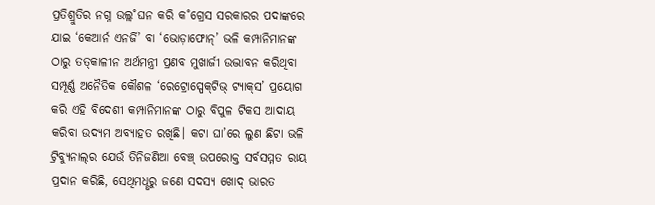ପ୍ରତିଶ୍ରୁତିର ନଗ୍ନ ଉଲ୍ଲ˚ଘନ କରି କ˚ଗ୍ରେସ ସରକାରର ପଦାଙ୍କରେ ଯାଇ ‘କେଆର୍ନ ଏନର୍ଜି’ ବା ‘ଭୋଡ଼ାଫୋନ୍‌’ ଭଳି କମ୍ପାନିମାନଙ୍କ ଠାରୁ ତତ୍‌କାଳୀନ ଅର୍ଥମନ୍ତ୍ରୀ ପ୍ରଣବ ମୁଖାର୍ଜୀ ଉଦ୍ଭାବନ କରିଥିବା ସମ୍ପୂର୍ଣ୍ଣ ଅନୈତିକ କୌଶଳ ‘ରେଟ୍ରୋସ୍ପେକ୍‌ଟିଭ୍‌ ଟ୍ୟାକ୍‌ସ’ ପ୍ରୟୋଗ କରି ଏହି ବିଦେଶୀ କମ୍ପାନିମାନଙ୍କ ଠାରୁ ବିପୁଳ ଟିକସ ଆଦାୟ କରିବା ଉଦ୍ୟମ ଅବ୍ୟାହତ ରଖିଛି। କଟା ଘା’ରେ ଲୁଣ ଛିଟା ଭଳି ଟ୍ରିବ୍ୟୁନାଲ୍‌ର ଯେଉଁ ତିନିଜଣିଆ ବେଞ୍ଚ୍‌ ଉପରୋକ୍ତ ସର୍ବସମ୍ମତ ରାୟ ପ୍ରଦାନ କରିଛି, ସେଥିମଧୢରୁ ଜଣେ ସଦସ୍ୟ ଖୋଦ୍‌ ଭାରତ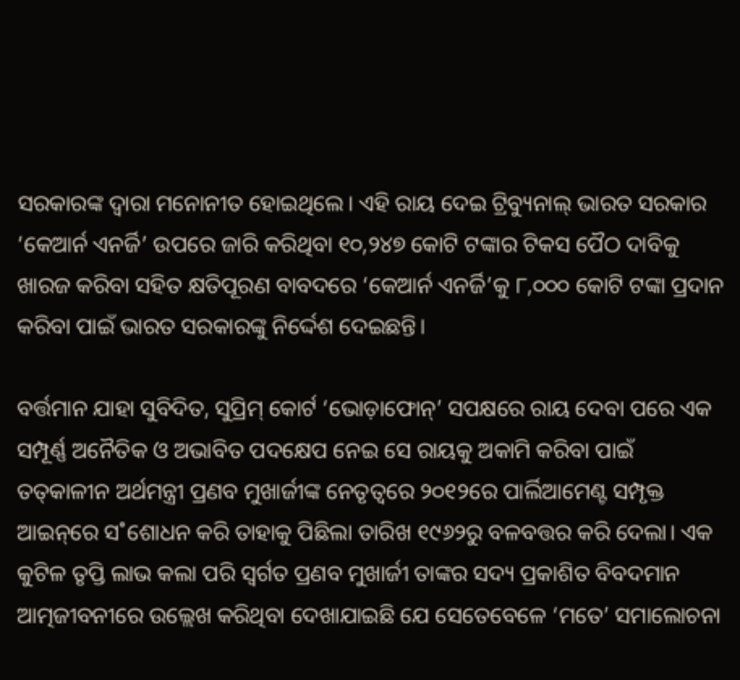ସରକାରଙ୍କ ଦ୍ବାରା ମନୋନୀତ ହୋଇଥିଲେ। ଏହି ରାୟ ଦେଇ ଟ୍ରିବ୍ୟୁନାଲ୍‌ ଭାରତ ସରକାର ‘କେଆର୍ନ ଏନର୍ଜି’ ଉପରେ ଜାରି କରିଥିବା ୧୦,୨୪୭ କୋଟି ଟଙ୍କାର ଟିକସ ପୈଠ ଦାବିକୁ ଖାରଜ କରିବା ସହିତ କ୍ଷତିପୂରଣ ବାବଦରେ ‘କେଆର୍ନ ଏନର୍ଜି’କୁ ୮,୦୦୦ କୋଟି ଟଙ୍କା ପ୍ରଦାନ କରିବା ପାଇଁ ଭାରତ ସରକାରଙ୍କୁ ନିର୍ଦ୍ଦେଶ ଦେଇଛନ୍ତି।

ବର୍ତ୍ତମାନ ଯାହା ସୁବିଦିତ, ସୁପ୍ରିମ୍‌ କୋର୍ଟ ‘ଭୋଡ଼ାଫୋନ୍‌’ ସପକ୍ଷରେ ରାୟ ଦେବା ପରେ ଏକ ସମ୍ପୂର୍ଣ୍ଣ ଅନୈତିକ ଓ ଅଭାବିତ ପଦକ୍ଷେପ ନେଇ ସେ ରାୟକୁ ଅକାମି କରିବା ପାଇଁ ତତ୍‌କାଳୀନ ଅର୍ଥମନ୍ତ୍ରୀ ପ୍ରଣବ ମୁଖାର୍ଜୀଙ୍କ ନେତୃତ୍ବରେ ୨୦୧୨ରେ ପାର୍ଲିଆମେଣ୍ଟ ସମ୍ପୃକ୍ତ ଆଇନ୍‌ରେ ସ˚ଶୋଧନ କରି ତାହାକୁ ପିଛିଲା ତାରିଖ ୧୯୬୨ରୁ ବଳବତ୍ତର କରି ଦେଲା। ଏକ କୁଟିଳ ତୃପ୍ତି ଲାଭ କଲା ପରି ସ୍ବର୍ଗତ ପ୍ରଣବ ମୁଖାର୍ଜୀ ତାଙ୍କର ସଦ୍ୟ ପ୍ରକାଶିତ ବିବଦମାନ ଆତ୍ମଜୀବନୀରେ ଉଲ୍ଲେଖ କରିଥିବା ଦେଖାଯାଇଛି ଯେ ସେତେବେଳେ ‘ମତେ’ ସମାଲୋଚନା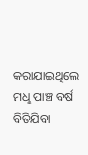କରାଯାଇଥିଲେ ମଧୢ ପାଞ୍ଚ ବର୍ଷ ବିତିଯିବା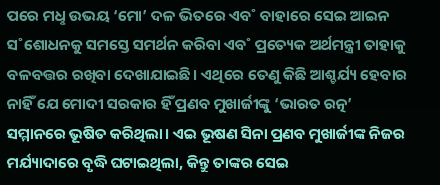ପରେ ମଧୢ ଉଭୟ ‘ମୋ’ ଦଳ ଭିତରେ ଏବ˚ ବାହାରେ ସେଇ ଆଇନ ସ˚ଶୋଧନକୁ ସମସ୍ତେ ସମର୍ଥନ କରିବା ଏବ˚ ପ୍ରତ୍ୟେକ ଅର୍ଥମନ୍ତ୍ରୀ ତାହାକୁ ବଳବତ୍ତର ରଖିବା ଦେଖାଯାଇଛି। ଏଥିରେ ତେଣୁ କିଛି ଆଶ୍ଚର୍ଯ୍ୟ ହେବାର ନାହିଁ ଯେ ମୋଦୀ ସରକାର ହିଁ ପ୍ରଣବ ମୁଖାର୍ଜୀଙ୍କୁ ‘ଭାରତ ରତ୍ନ’ ସମ୍ମାନରେ ଭୂଷିତ କରିଥିଲା। ଏଇ ଭୂଷଣ ସିନା ପ୍ରଣବ ମୁଖାର୍ଜୀଙ୍କ ନିଜର ମର୍ଯ୍ୟାଦାରେ ବୃଦ୍ଧି ଘଟାଇଥିଲା, କିନ୍ତୁ ତାଙ୍କର ସେଇ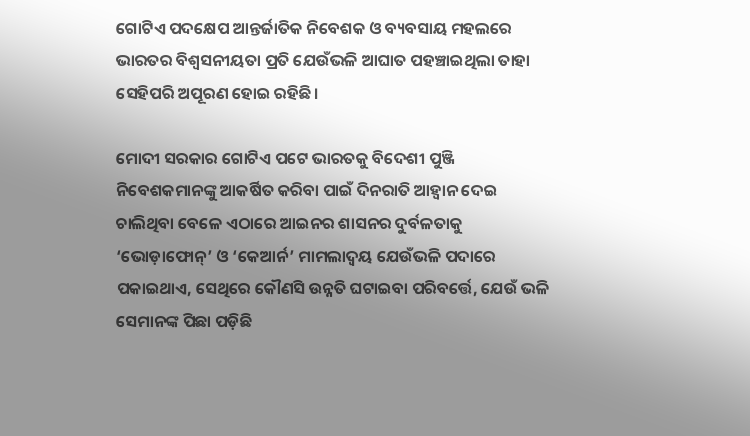ଗୋଟିଏ ପଦକ୍ଷେପ ଆନ୍ତର୍ଜାତିକ ନିବେଶକ ଓ ବ୍ୟବସାୟ ମହଲରେ ଭାରତର ବିଶ୍ବସନୀୟତା ପ୍ରତି ଯେଉଁଭଳି ଆଘାତ ପହଞ୍ଚାଇଥିଲା ତାହା ସେହିପରି ଅପୂରଣ ହୋଇ ରହିଛି।

ମୋଦୀ ସରକାର ଗୋଟିଏ ପଟେ ଭାରତକୁ ବିଦେଶୀ ପୁଞ୍ଜି ନିବେଶକମାନଙ୍କୁ ଆକର୍ଷିତ କରିବା ପାଇଁ ଦିନରାତି ଆହ୍ବାନ ଦେଇ ଚାଲିଥିବା ବେଳେ ଏଠାରେ ଆଇନର ଶାସନର ଦୁର୍ବଳତାକୁ ‘ଭୋଡ଼ାଫୋନ୍‌’ ଓ ‘କେଆର୍ନ’ ମାମଲାଦ୍ବୟ ଯେଉଁଭଳି ପଦାରେ ପକାଇଥାଏ, ସେଥିରେ କୌଣସି ଉନ୍ନତି ଘଟାଇବା ପରିବର୍ତ୍ତେ, ଯେଉଁ ଭଳି ସେମାନଙ୍କ ପିଛା ପଡ଼ିଛି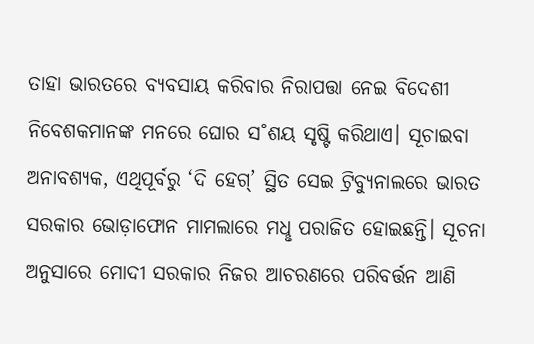ତାହା ଭାରତରେ ବ୍ୟବସାୟ କରିବାର ନିରାପତ୍ତା ନେଇ ବିଦେଶୀ ନିବେଶକମାନଙ୍କ ମନରେ ଘୋର ସ˚ଶୟ ସୃଷ୍ଟି କରିଥାଏ। ସୂଚାଇବା ଅନାବଶ୍ୟକ, ଏଥିପୂର୍ବରୁ ‘ଦି ହେଗ୍‌’ ସ୍ଥିତ ସେଇ ଟ୍ରିବ୍ୟୁନାଲରେ ଭାରତ ସରକାର ଭୋଡ଼ାଫୋନ ମାମଲାରେ ମଧୢ ପରାଜିତ ହୋଇଛନ୍ତି। ସୂଚନା ଅନୁସାରେ ମୋଦୀ ସରକାର ନିଜର ଆଚରଣରେ ପରିବର୍ତ୍ତନ ଆଣି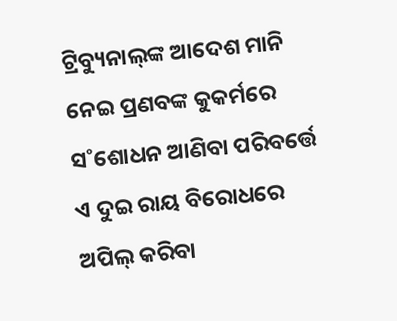ଟ୍ରିବ୍ୟୁନାଲ୍‌ଙ୍କ ଆଦେଶ ମାନି ନେଇ ପ୍ରଣବଙ୍କ କୁକର୍ମରେ ସ˚ଶୋଧନ ଆଣିବା ପରିବର୍ତ୍ତେ ଏ ଦୁଇ ରାୟ ବିରୋଧରେ ଅପିଲ୍‌ କରିବା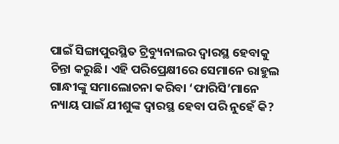ପାଇଁ ସିଙ୍ଗାପୁରସ୍ଥିତ ଟ୍ରିବ୍ୟୁନାଲର ଦ୍ବାରସ୍ଥ ହେବାକୁ ଚିନ୍ତା କରୁଛି। ଏହି ପରିପ୍ରେକ୍ଷୀରେ ସେମାନେ ରାହୁଲ ଗାନ୍ଧୀଙ୍କୁ ସମାଲୋଚନା କରିବା ‘ଫାରିସି’ମାନେ ନ୍ୟାୟ ପାଇଁ ଯୀଶୁଙ୍କ ଦ୍ବାରସ୍ଥ ହେବା ପରି ନୁହେଁ କି?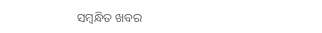ସମ୍ବନ୍ଧିତ ଖବର